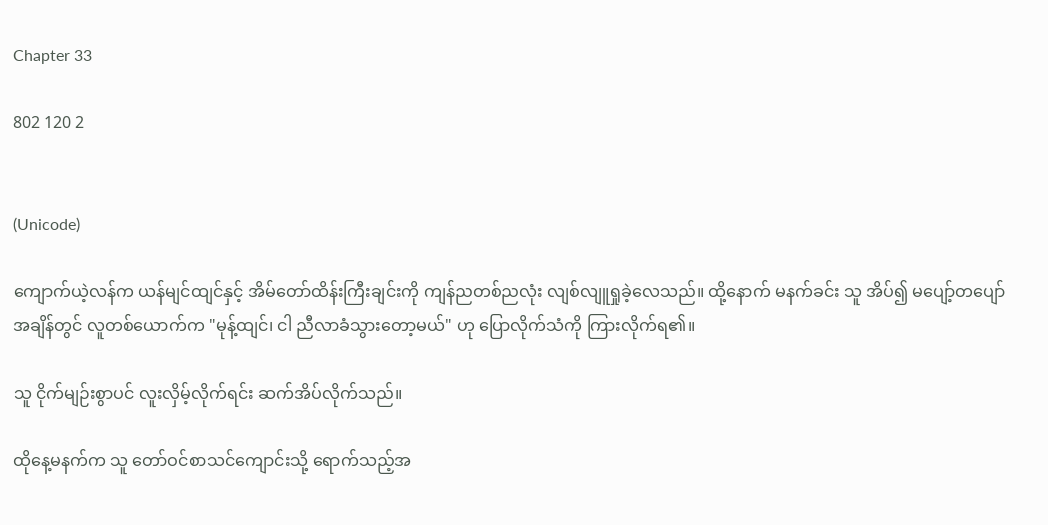Chapter 33

802 120 2


(Unicode)

ကျောက်ယဲ့လန်က ယန်မျင်ထျင်နှင့် အိမ်တော်ထိန်းကြီးချင်းကို ကျန်ညတစ်ညလုံး လျစ်လျူရှုခဲ့လေသည်။ ထို့နောက် မနက်ခင်း သူ အိပ်၍ မပျော့်တပျော်အချိန်တွင် လူတစ်ယောက်က "မုန့်ထျင်၊ ငါ ညီလာခံသွားတော့မယ်" ဟု ပြောလိုက်သံကို ကြားလိုက်ရ၏။

သူ ငိုက်မျဉ်းစွာပင် လူးလှိမ့်လိုက်ရင်း ဆက်အိပ်လိုက်သည်။

ထိုနေ့မနက်က သူ တော်ဝင်စာသင်ကျောင်းသို့ ရောက်သည့်အ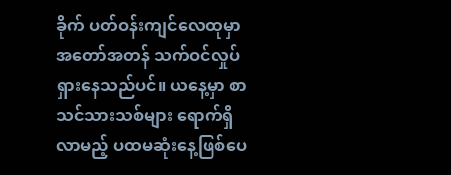ခိုက် ပတ်ဝန်းကျင်လေထုမှာ အတော်အတန် သက်ဝင်လှုပ်ရှားနေသည်ပင်။ ယနေ့မှာ စာသင်သားသစ်များ ရောက်ရှိလာမည့် ပထမဆုံးနေ့ဖြစ်ပေ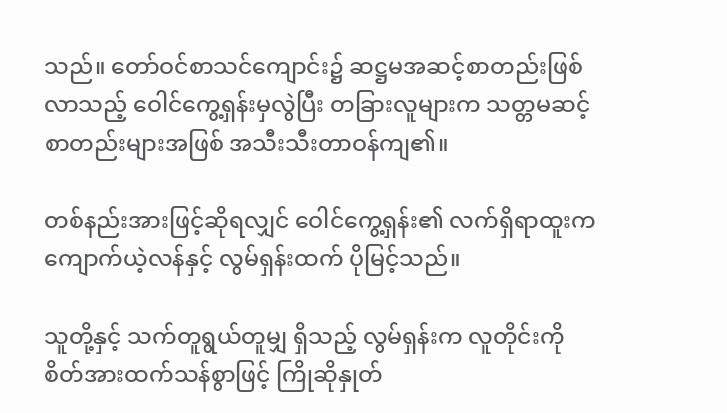သည်။ တော်ဝင်စာသင်ကျောင်း၌ ဆဋ္ဌမအဆင့်စာတည်းဖြစ်လာသည့် ဝေါင်ကွေ့ရှန်းမှလွဲပြီး တခြားလူများက သတ္တမဆင့်စာတည်းများအဖြစ် အသီးသီးတာဝန်ကျ၏။

တစ်နည်းအားဖြင့်ဆိုရလျှင် ဝေါင်ကွေ့ရှန်း၏ လက်ရှိရာထူးက ကျောက်ယဲ့လန်နှင့် လွမ်ရှန်းထက် ပိုမြင့်သည်။

သူတို့နှင့် သက်တူရွယ်တူမျှ ရှိသည့် လွမ်ရှန်းက လူတိုင်းကို စိတ်အားထက်သန်စွာဖြင့် ကြိုဆိုနှုတ်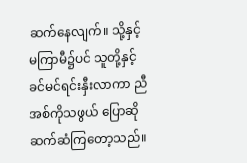ဆက်နေလျက်။ သို့နှင့် မကြာမီ၌ပင် သူတို့နှင့် ခင်မင်ရင်းနှီးလာကာ ညီအစ်ကိုသဖွယ် ပြောဆိုဆက်ဆံကြတော့သည်။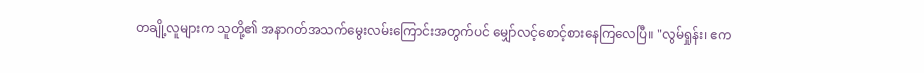တချို့လူများက သူတို့၏ အနာဂတ်အသက်မွေးလမ်းကြောင်းအတွက်ပင် မျှော်လင့်စောင့်စားနေကြလေပြီ။ "လွမ်ရှုန်း၊ ဧက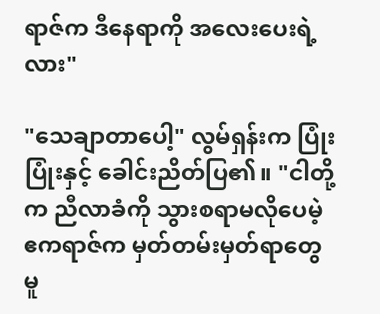ရာဇ်က ဒီနေရာကို အလေးပေးရဲ့လား"

"သေချာတာပေါ့" လွမ်ရှန်းက ပြုံးပြုံးနှင့် ခေါင်းညိတ်ပြ၏။ "ငါတို့က ညီလာခံကို သွားစရာမလိုပေမဲ့ ဧကရာဇ်က မှတ်တမ်းမှတ်ရာတွေ မူ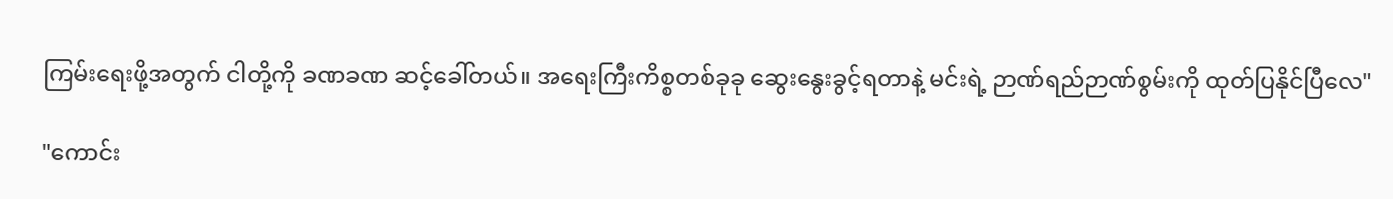ကြမ်းရေးဖို့အတွက် ငါတို့ကို ခဏခဏ ဆင့်ခေါ်တယ်။ အရေးကြီးကိစ္စတစ်ခုခု ဆွေးနွေးခွင့်ရတာနဲ့ မင်းရဲ့ ဉာဏ်ရည်ဉာဏ်စွမ်းကို ထုတ်ပြနိုင်ပြီလေ"

"ကောင်း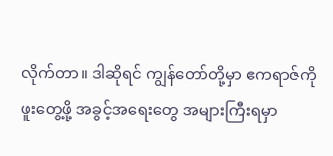လိုက်တာ။ ဒါဆိုရင် ကျွန်တော်တို့မှာ ဧကရာဇ်ကို ဖူးတွေ့ဖို့ အခွင့်အရေးတွေ အများကြီးရမှာ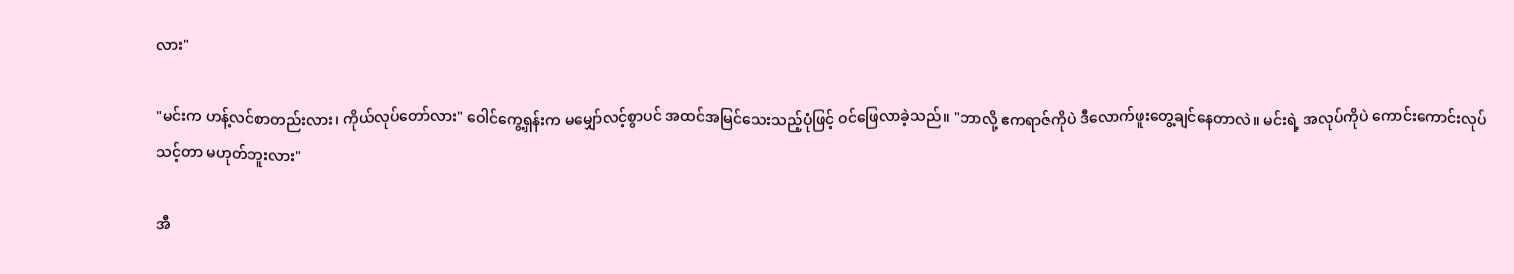လား"

"မင်းက ဟန့်လင်စာတည်းလား၊ ကိုယ်လုပ်တော်လား" ဝေါင်ကွေ့ရှန်းက မမျှော်လင့်စွာပင် အထင်အမြင်သေးသည့်ပုံဖြင့် ဝင်ဖြေလာခဲ့သည်။ "ဘာလို့ ဧကရာဇ်ကိုပဲ ဒီလောက်ဖူးတွေ့ချင်နေတာလဲ။ မင်းရဲ့ အလုပ်ကိုပဲ ကောင်းကောင်းလုပ်သင့်တာ မဟုတ်ဘူးလား"

အီ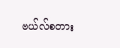ဗယ်လ်စတား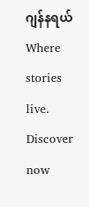ဂျန်နရယ်Where stories live. Discover now